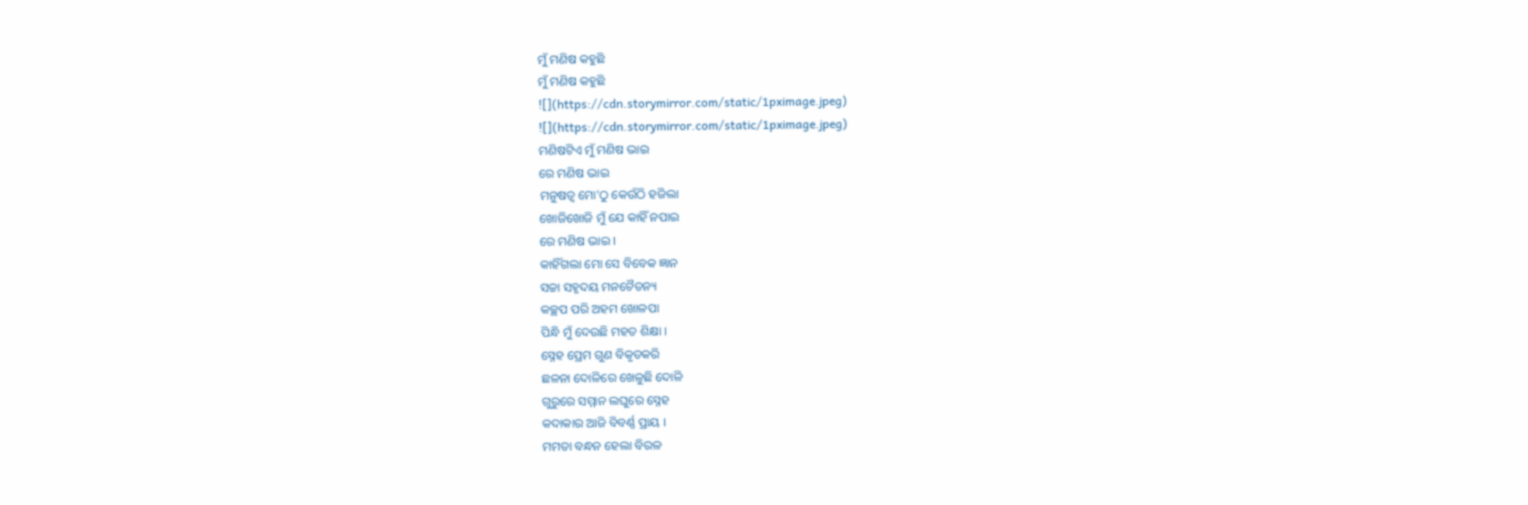ମୁଁ ମଣିଷ କହୁଛି
ମୁଁ ମଣିଷ କହୁଛି
![](https://cdn.storymirror.com/static/1pximage.jpeg)
![](https://cdn.storymirror.com/static/1pximage.jpeg)
ମଣିଷଟିଏ ମୁଁ ମଣିଷ ଭାଇ
ରେ ମଣିଷ ଭାଇ
ମନୁଷତ୍ୱ ମୋ'ଠୁ କେଉଁଠି ହଜିଲା
ଖୋଜିଖୋଜି ମୁଁ ଯେ କାହିଁ ନପାଇ
ରେ ମଣିଷ ଭାଇ ।
କାହିଁଗଲା ମୋ ସେ ବିବେକ ଜ୍ଞାନ
ସଚ୍ଚା ସହୃଦୟ ମନଚୈତନ୍ୟ
କଚ୍ଛପ ପରି ଅହମ ଖୋଳପା
ପିନ୍ଧି ମୁଁ ଦେଉଛି ମହତ ଶିକ୍ଷା ।
ସ୍ନେହ ପ୍ରେମ ଗୁଣ ବିକୃତକରି
ଛଳନା ଦୋଳିରେ ଖେଳୁଛି ଦୋଳି
ଗୁରୁରେ ସମ୍ମାନ ଲଘୁରେ ସ୍ନେହ
କଦାକାର ଆଜି ବିବର୍ଣ୍ଣ ପ୍ରାୟ ।
ମମତା ବନ୍ଧନ ହେଲା ବିରଳ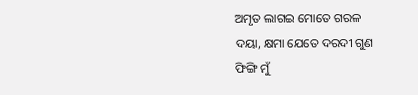ଅମୃତ ଲାଗଇ ମୋତେ ଗରଳ
ଦୟା, କ୍ଷମା ଯେତେ ଦରଦୀ ଗୁଣ
ଫିଙ୍ଗି ମୁଁ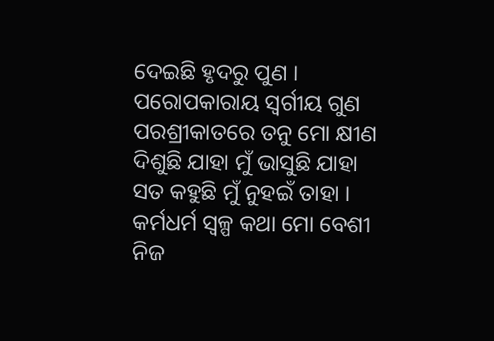ଦେଇଛି ହୃଦରୁ ପୁଣ ।
ପରୋପକାରାୟ ସ୍ବର୍ଗୀୟ ଗୁଣ
ପରଶ୍ରୀକାତରେ ତନୁ ମୋ କ୍ଷୀଣ
ଦିଶୁଛି ଯାହା ମୁଁ ଭାସୁଛି ଯାହା
ସତ କହୁଛି ମୁଁ ନୁହଇଁ ତାହା ।
କର୍ମଧର୍ମ ସ୍ୱଳ୍ପ କଥା ମୋ ବେଶୀ
ନିଜ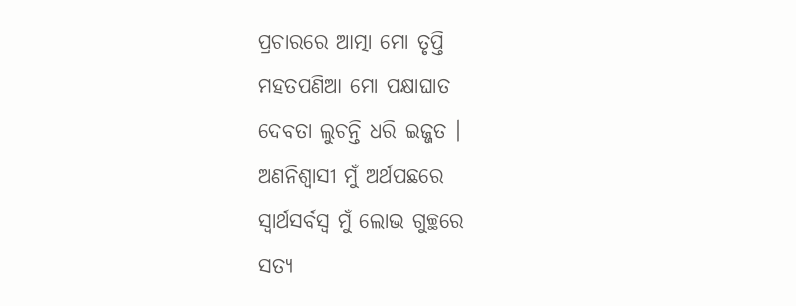ପ୍ରଚାରରେ ଆତ୍ମା ମୋ ତୃପ୍ତି
ମହତପଣିଆ ମୋ ପକ୍ଷାଘାତ
ଦେବତା ଲୁଚନ୍ତି ଧରି ଇଜ୍ଜତ ।
ଅଣନିଶ୍ୱାସୀ ମୁଁ ଅର୍ଥପଛରେ
ସ୍ୱାର୍ଥସର୍ବସ୍ବ ମୁଁ ଲୋଭ ଗୁଚ୍ଛରେ
ସତ୍ୟ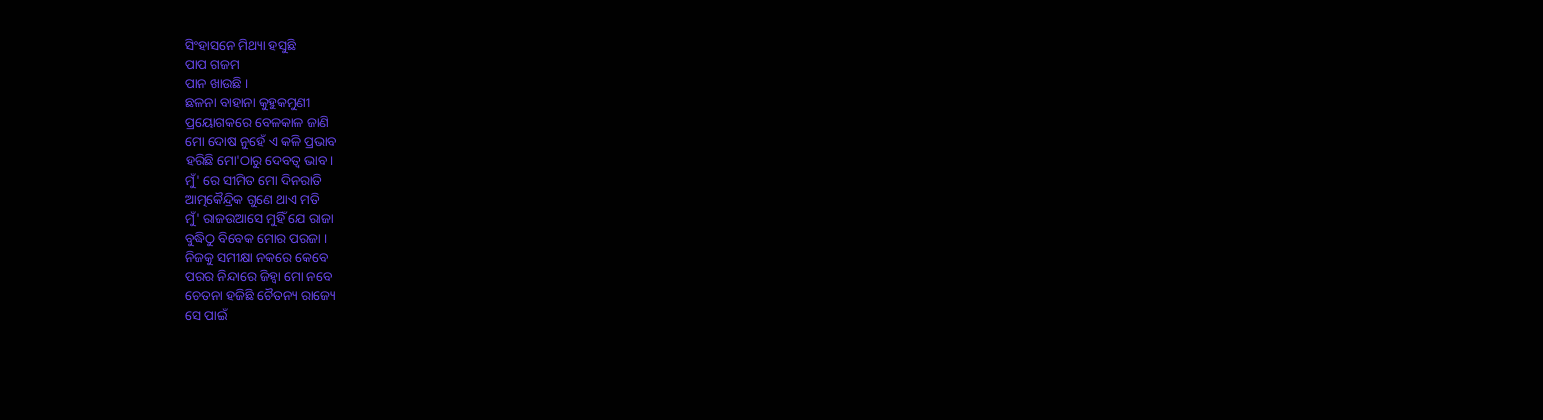ସିଂହାସନେ ମିଥ୍ୟା ହସୁଛି
ପାପ ଗଜମ
ପାନ ଖାଉଛି ।
ଛଳନା ବାହାନା କୁହୁକମୁଣୀ
ପ୍ରୟୋଗକରେ ବେଳକାଳ ଜାଣି
ମୋ ଦୋଷ ନୁହେଁ ଏ କଳି ପ୍ରଭାବ
ହରିଛି ମୋ'ଠାରୁ ଦେବତ୍ବ ଭାବ ।
ମୁଁ' ରେ ସୀମିତ ମୋ ଦିନରାତି
ଆତ୍ମକୈନ୍ଦ୍ରିକ ଗୁଣେ ଥାଏ ମତି
ମୁଁ' ରାଜଉଆସେ ମୁହିଁ ଯେ ରାଜା
ବୁଦ୍ଧିଠୁ ବିବେକ ମୋର ପରଜା ।
ନିଜକୁ ସମୀକ୍ଷା ନକରେ କେବେ
ପରର ନିନ୍ଦାରେ ଜିହ୍ୱା ମୋ ନବେ
ଚେତନା ହଜିଛି ଚୈତନ୍ୟ ରାଜ୍ୟେ
ସେ ପାଇଁ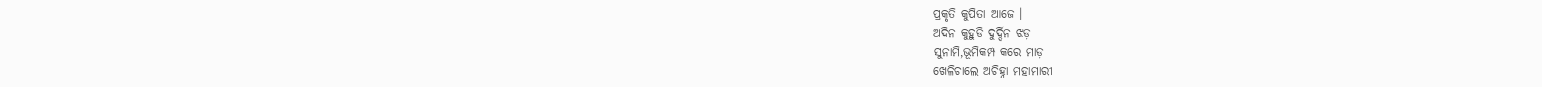ପ୍ରକୃତି କୁପିତା ଆଜେ ।
ଅଦିନ କୁହୁଡି ଦୁର୍ଦ୍ଦିନ ଝଡ଼
ସୁନାମି,ଭୂମିକମ୍ପ କରେ ମାଡ଼
ଖେଳିଚାଲେ ଅଚିହ୍ନା ମହାମାରୀ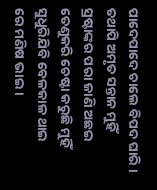ପାଦେପାଦେ ଚାଲେ ବିପଦ ଘାରି ।
ତଥାପି ଅମୃତ ସନ୍ତାନ ମୁହିଁ
ସ୍ରଷ୍ଟାଙ୍କର ପରା ଜାଣି ଅଛଇ
ତେଣୁକରି ଚେଷ୍ଟା କରୁଛି ମୁହିଁ
ସୁଧୁରିଯିବି ବେଳକାଳ ଥାଇ
ରେ ମଣିଷ ଭାଇ ।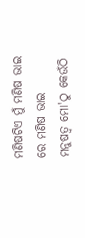ମଣିଷଟିଏ ମୁଁ ମଣିଷ ଭାଇ
ରେ ମଣିଷ ଭାଇ
ମନୁଷତ୍ୱ ମୋ'ଠୁ କେଉଁଠି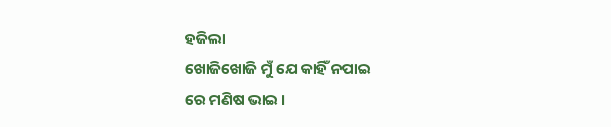ହଜିଲା
ଖୋଜିଖୋଜି ମୁଁ ଯେ କାହିଁ ନପାଇ
ରେ ମଣିଷ ଭାଇ ।